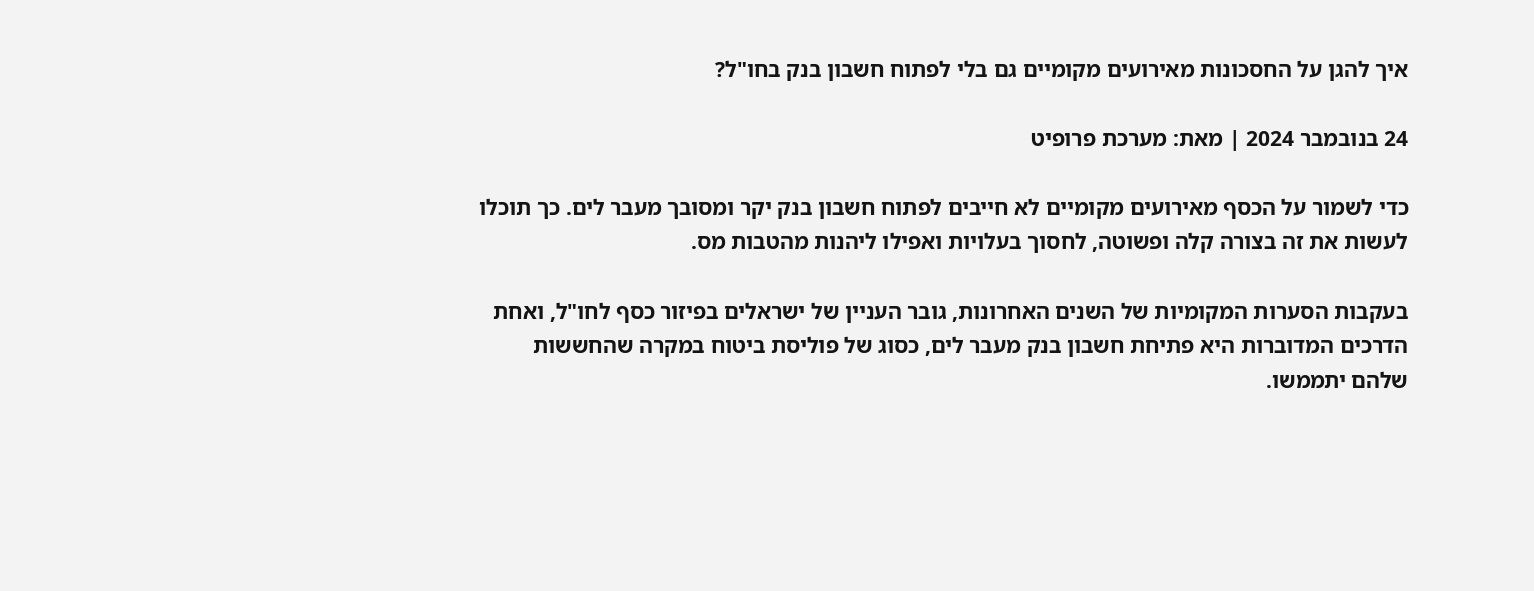איך להגן על החסכונות מאירועים מקומיים גם בלי לפתוח חשבון בנק בחו"ל?

24 בנובמבר 2024 | מאת: מערכת פרופיט

כדי לשמור על הכסף מאירועים מקומיים לא חייבים לפתוח חשבון בנק יקר ומסובך מעבר לים. כך תוכלו לעשות את זה בצורה קלה ופשוטה, לחסוך בעלויות ואפילו ליהנות מהטבות מס.

בעקבות הסערות המקומיות של השנים האחרונות, גובר העניין של ישראלים בפיזור כסף לחו"ל, ואחת הדרכים המדוברות היא פתיחת חשבון בנק מעבר לים, כסוג של פוליסת ביטוח במקרה שהחששות שלהם יתממשו.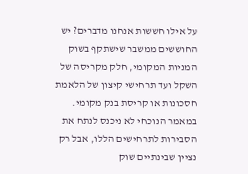על אילו חששות אנחנו מדברים? יש החוששים ממשבר שישתקף בשוק המניות המקומי, חלק מקריסה של השקל ועד תרחישי קיצון של הלאמת חסכונות או קריסת בנק מקומי. במאמר הנוכחי לא ניכנס לנתח את הסבירות לתרחישים הללו, אבל רק נציין שבינתיים שוק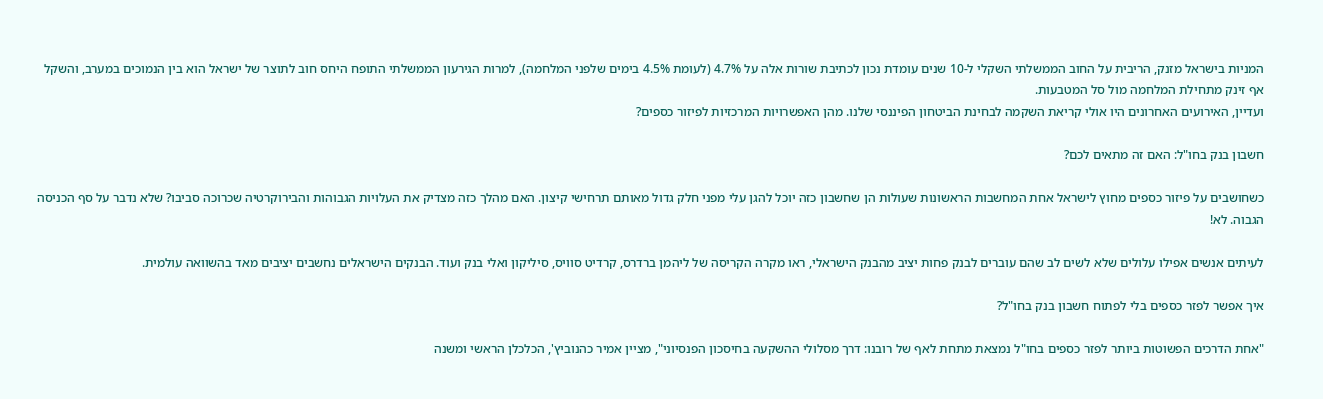המניות בישראל מזנק, הריבית על החוב הממשלתי השקלי ל-10 שנים עומדת נכון לכתיבת שורות אלה על 4.7% (לעומת 4.5% בימים שלפני המלחמה), למרות הגירעון הממשלתי התופח היחס חוב לתוצר של ישראל הוא בין הנמוכים במערב, והשקל אף זינק מתחילת המלחמה מול סל המטבעות.
ועדיין, האירועים האחרונים היו אולי קריאת השקמה לבחינת הביטחון הפיננסי שלנו. מהן האפשרויות המרכזיות לפיזור כספים?

חשבון בנק בחו"ל: האם זה מתאים לכם?

כשחושבים על פיזור כספים מחוץ לישראל אחת המחשבות הראשונות שעולות הן שחשבון כזה יוכל להגן עלי מפני חלק גדול מאותם תרחישי קיצון. האם מהלך כזה מצדיק את העלויות הגבוהות והבירוקרטיה שכרוכה סביבו? שלא נדבר על סף הכניסה הגבוה. לא!

לעיתים אנשים אפילו עלולים שלא לשים לב שהם עוברים לבנק פחות יציב מהבנק הישראלי, ראו מקרה הקריסה של ליהמן ברדרס, קרדיט סוויס, סיליקון ואלי בנק ועוד. הבנקים הישראלים נחשבים יציבים מאד בהשוואה עולמית.

איך אפשר לפזר כספים בלי לפתוח חשבון בנק בחו"ל?

"אחת הדרכים הפשוטות ביותר לפזר כספים בחו"ל נמצאת מתחת לאף של רובנו: דרך מסלולי ההשקעה בחיסכון הפנסיוני", מציין אמיר כהנוביץ', הכלכלן הראשי ומשנה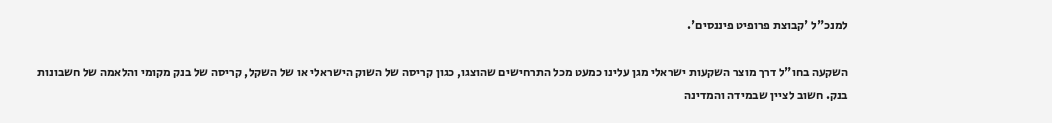למנכ"ל 'קבוצת פרופיט פיננסים'.

השקעה בחו"ל דרך מוצר השקעות ישראלי מגן עלינו כמעט מכל התרחישים שהוצגו, כגון קריסה של השוק הישראלי או של השקל, קריסה של בנק מקומי והלאמה של חשבונות בנק. חשוב לציין שבמידה והמדינה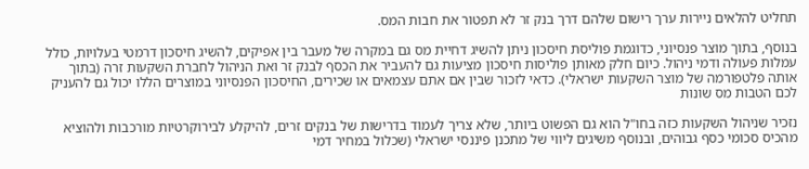תחליט להלאים ניירות ערך רישום שלהם דרך בנק זר לא תפטור את חבות המס.

בנוסף, בתוך מוצר פנסיוני, כדוגמת פוליסת חיסכון ניתן להשיג דחיית מס גם במקרה של מעבר בין אפיקים, להשיג חיסכון דרמטי בעלויות, כולל עמלות פעולה ודמי ניהול. כיום חלק מאותן פוליסות חיסכון מציעות גם להעביר את הכסף לבנק זר ואת הניהול לחברת השקעות זרה (בתוך אותה פלטפורמה של מוצר השקעות ישראלי). כדאי לזכור שבין אם אתם עצמאים או שכירים, החיסכון הפנסיוני במוצרים הללו יכול גם להעניק לכם הטבות מס שונות

נזכיר שניהול השקעות כזה בחו"ל הוא גם הפשוט ביותר, שלא צריך לעמוד בדרישות של בנקים זרים, להיקלע לבירוקרטיות מורכבות ולהוציא מהכיס סכומי כסף גבוהים, ובנוסף משיגים ליווי של מתכנן פיננסי ישראלי (שכלול במחיר דמי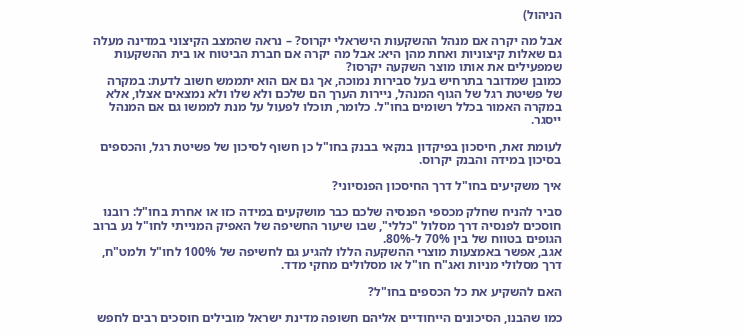הניהול)

אבל מה יקרה אם מנהל ההשקעות הישראלי יקרוס? – נראה שהמצב הקיצוני במדינה מעלה גם שאלות קיצוניות ואחת מהן היא: אבל מה יקרה אם חברת הביטוח או בית ההשקעות שמפעילים את אותו מוצר השקעה יקרסו?
כמובן שמדובר בתרחיש בעל סבירות נמוכה, אך גם אם הוא יתממש חשוב לדעת: במקרה של פשיטת רגל של הגוף המנהל, ניירות הערך הם שלכם ולא שלו ולא נמצאים אצלו, אלא במקרה האמור בכלל רשומים בחו"ל. כלומר, תוכלו לפעול על מנת לממשו גם אם המנהל ייסגר.

לעומת זאת, חיסכון בפיקדון בנקאי בבנק בחו"ל כן חשוף לסיכון של פשיטת רגל, והכספים בסיכון במידה והבנק יקרוס.

איך משקיעים בחו"ל דרך החיסכון הפנסיוני?

סביר להניח שחלק מכספי הפנסיה שלכם כבר מושקעים במידה כזו או אחרת בחו"ל: רובנו חוסכים לפנסיה דרך מסלול "כללי", שבו שיעור החשיפה של האפיק המנייתי לחו"ל נע ברוב הגופים בטווח של בין 70% ל-80%.
אגב, אפשר באמצעות מוצרי ההשקעה הללו להגיע גם לחשיפה של 100% לחו"ל ולמט"ח, דרך מסלולי מניות ואג"ח חו"ל או מסלולים מחקי מדד.

האם להשקיע את כל הכספים בחו"ל?

כמו שהבנו, הסיכונים הייחודיים אליהם חשופה מדינת ישראל מובילים חוסכים רבים לחפש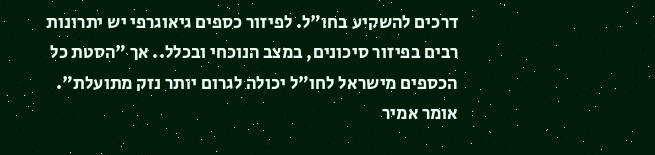דרכים להשקיע בחו"ל. לפיזור כספים גיאוגרפי יש יתרונות רבים בפיזור סיכונים, במצב הנוכחי ובכלל.. אך "הסטת כל הכספים מישראל לחו"ל יכולה לגרום יותר נזק מתועלת". אומר אמיר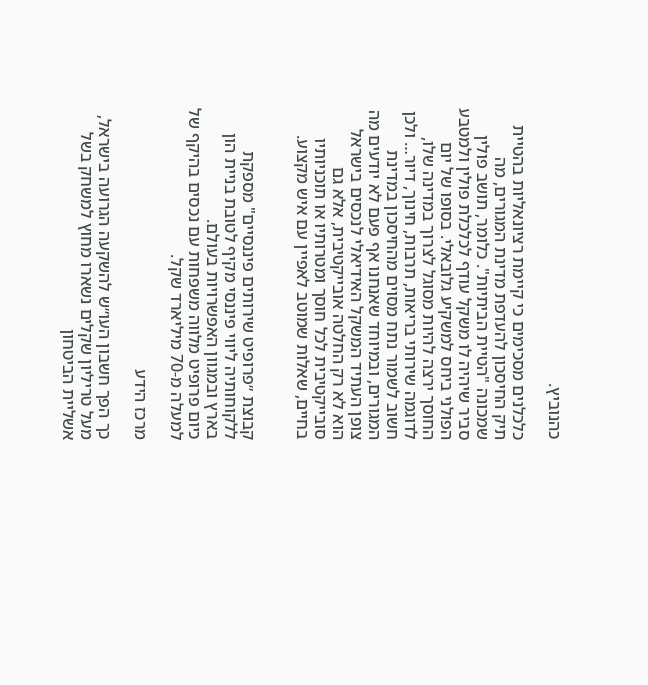כהנוביץ.

כלכלנים מסכימים כי קיימת רציונאליות בהטיית תיק החיסכון להעדפת מדינת המגורים, מה שמכונה "הטיית הביתיות". כלומר, תושב פולין סביר שיהיה לו משקל עודף לכלכלת פולין ולמטבע הפולני ביחס למשקיע גלובאלי. בסופו של יום החוסך ירצה להיות מסוגל לצרוך במדינה שלו, לדוגמה שירותי בריאות, תרבות, חינוך, דיור… ולכן חשוב לשמור נתח מסוים מהחיסכון במדינת המגורים, ובמיוחד שאנחנו אף פעם לא יודעים מה צופן העתיד המשקל האידיאלי לנכסים בישראל הוא לא רק החלטה אובייקטיבית, אלא גם סובייקטיבית לכל חוסך ומטרותיו או תוכניותיו בחיים, שאלות שמוטב לאפיין עם איש מקצוע.


קבוצת ״פרופיט שירותים פיננסיים" מספקת ללקוחותיה ליווי פיננסי מקיף לטובת בניית הון בארץ ובמגוון האפשרויות בעולם.
כיום פרופיט מלווה משפחות עם נכסים בהיקף של למעלה מ-70 מיליארד שקל.

מרכז הידע

כך הפך חשבון העו״ש להשקעה הגרועה בישראל, מעל טריליון שקלים נשארו מחוץ למשחק בשל אשליית הביטחון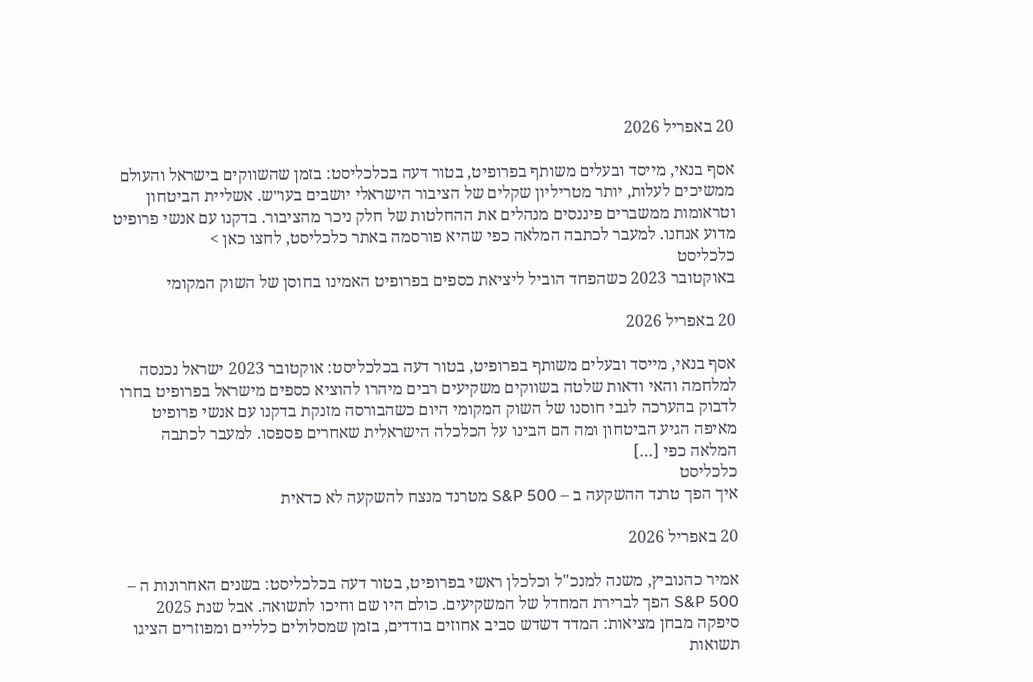20 באפריל 2026

אסף בנאי, מייסד ובעלים משותף בפרופיט, בטור דעה בכלכליסט: בזמן שהשווקים בישראל והעולם ממשיכים לעלות, יותר מטריליון שקלים של הציבור הישראלי יושבים בעו״ש. אשליית הביטחון וטראומות ממשברים פיננסים מנהלים את ההחלטות של חלק ניכר מהציבור. בדקנו עם אנשי פרופיט מדוע אנחנו. למעבר לכתבה המלאה כפי שהיא פורסמה באתר כלכליסט, לחצו כאן >
כלכליסט
באוקטובר 2023 כשהפחד הוביל ליציאת כספים בפרופיט האמינו בחוסן של השוק המקומי

20 באפריל 2026

אסף בנאי, מייסד ובעלים משותף בפרופיט, בטור דעה בכלכליסט: אוקטובר 2023 ישראל נכנסה למלחמה והאי ודאות שלטה בשווקים משקיעים רבים מיהרו להוציא כספים מישראל בפרופיט בחרו לדבוק בהערכה לגבי חוסנו של השוק המקומי היום כשהבורסה מזנקת בדקנו עם אנשי פרופיט מאיפה הגיע הביטחון ומה הם הבינו על הכלכלה הישראלית שאחרים פספסו. למעבר לכתבה המלאה כפי […]
כלכליסט
איך הפך טרנד ההשקעה ב – S&P 500 מטרנד מנצח להשקעה לא כדאית

20 באפריל 2026

אמיר כהנוביץ, משנה למנכ"ל וכלכלן ראשי בפרופיט, בטור דעה בכלכליסט: בשנים האחרונות ה – S&P 500 הפך לברירת המחדל של המשקיעים. כולם היו שם וחיכו לתשואה. אבל שנת 2025 סיפקה מבחן מציאות: המדד דשדש סביב אחוזים בודדים, בזמן שמסלולים כלליים ומפוזרים הציגו תשואות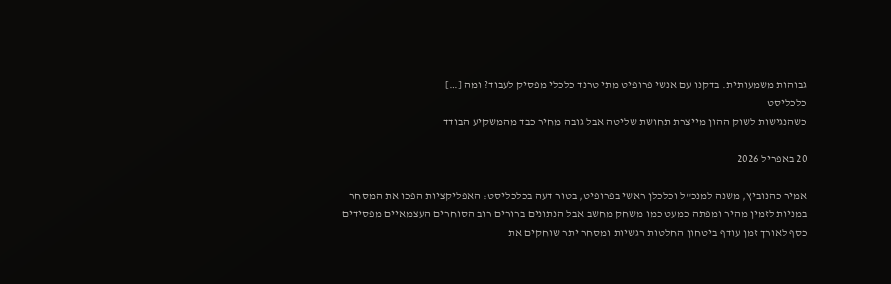גבוהות משמעותית. בדקנו עם אנשי פרופיט מתי טרנד כלכלי מפסיק לעבוד? ומה […]
כלכליסט
כשהנגישות לשוק ההון מייצרת תחושת שליטה אבל גובה מחיר כבד מהמשקיע הבודד

20 באפריל 2026

אמיר כהנוביץ, משנה למנכ"ל וכלכלן ראשי בפרופיט, בטור דעה בכלכליסט: האפליקציות הפכו את המסחר במניות לזמין מהיר ומפתה כמעט כמו משחק מחשב אבל הנתונים ברורים רוב הסוחרים העצמאיים מפסידים כסף לאורך זמן עודף ביטחון החלטות רגשיות ומסחר יתר שוחקים את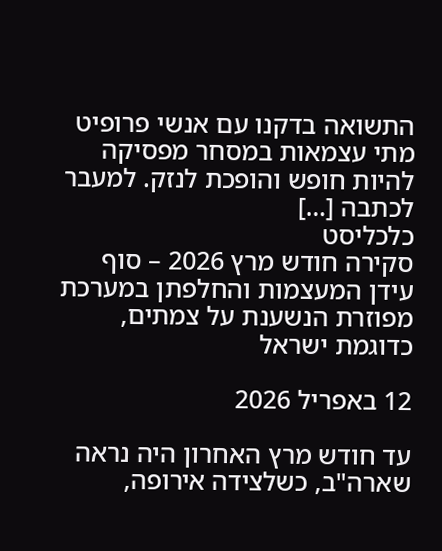התשואה בדקנו עם אנשי פרופיט מתי עצמאות במסחר מפסיקה להיות חופש והופכת לנזק. למעבר לכתבה […]
כלכליסט
סקירה חודש מרץ 2026 – סוף עידן המעצמות והחלפתן במערכת מפוזרת הנשענת על צמתים, כדוגמת ישראל

12 באפריל 2026

עד חודש מרץ האחרון היה נראה שארה"ב, כשלצידה אירופה,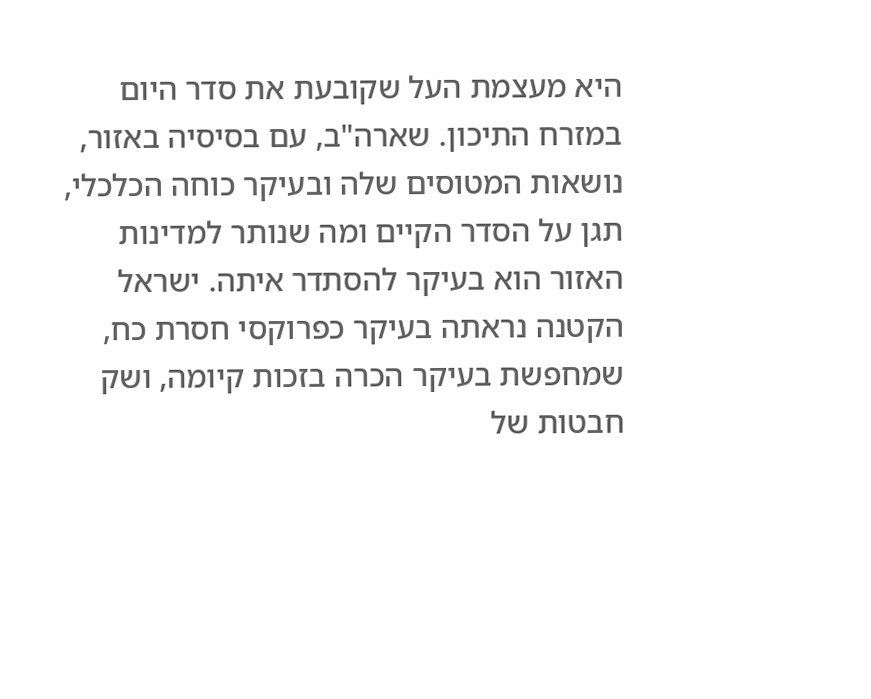היא מעצמת העל שקובעת את סדר היום במזרח התיכון. שארה"ב, עם בסיסיה באזור, נושאות המטוסים שלה ובעיקר כוחה הכלכלי, תגן על הסדר הקיים ומה שנותר למדינות האזור הוא בעיקר להסתדר איתה. ישראל הקטנה נראתה בעיקר כפרוקסי חסרת כח, שמחפשת בעיקר הכרה בזכות קיומה, ושק חבטות של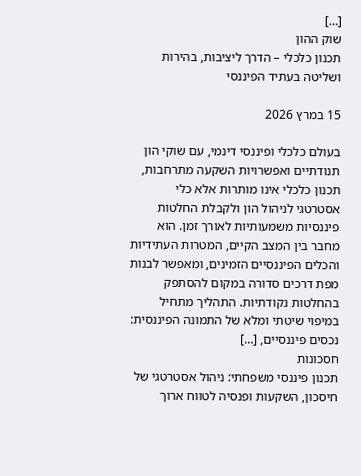[…]
שוק ההון
תכנון כלכלי – הדרך ליציבות, בהירות ושליטה בעתיד הפיננסי

15 במרץ 2026

בעולם כלכלי ופיננסי דינמי, עם שוקי הון תנודתיים ואפשרויות השקעה מתרחבות, תכנון כלכלי אינו מותרות אלא כלי אסטרטגי לניהול הון ולקבלת החלטות פיננסיות משמעותיות לאורך זמן. הוא מחבר בין המצב הקיים, המטרות העתידיות והכלים הפיננסיים הזמינים, ומאפשר לבנות מפת דרכים סדורה במקום להסתפק בהחלטות נקודתיות. התהליך מתחיל במיפוי שיטתי ומלא של התמונה הפיננסית: נכסים פיננסיים, […]
חסכונות
תכנון פיננסי משפחתי: ניהול אסטרטגי של חיסכון, השקעות ופנסיה לטווח ארוך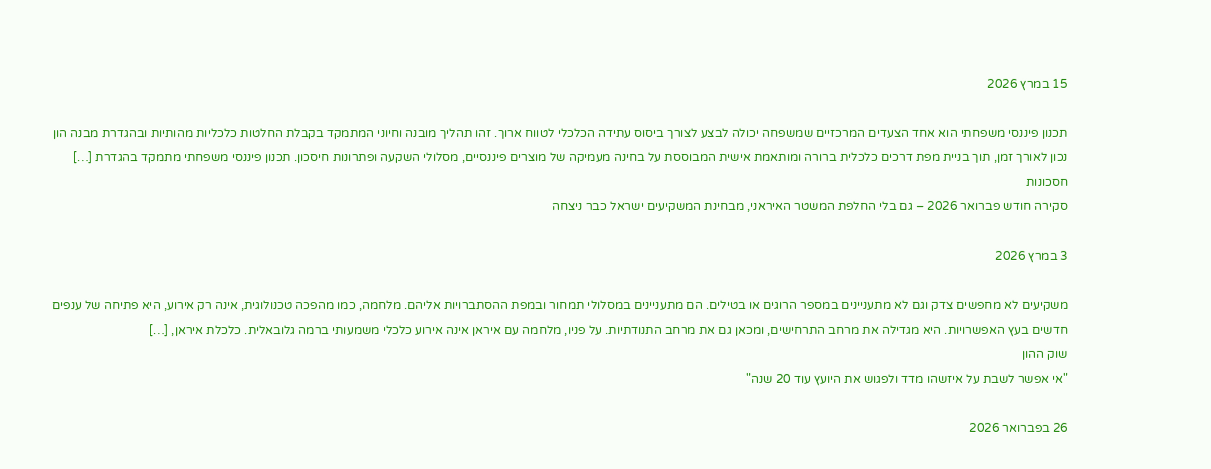15 במרץ 2026

תכנון פיננסי משפחתי הוא אחד הצעדים המרכזיים שמשפחה יכולה לבצע לצורך ביסוס עתידה הכלכלי לטווח ארוך. זהו תהליך מובנה וחיוני המתמקד בקבלת החלטות כלכליות מהותיות ובהגדרת מבנה הון נכון לאורך זמן, תוך בניית מפת דרכים כלכלית ברורה ומותאמת אישית המבוססת על בחינה מעמיקה של מוצרים פיננסיים, מסלולי השקעה ופתרונות חיסכון. תכנון פיננסי משפחתי מתמקד בהגדרת […]
חסכונות
סקירה חודש פברואר 2026 – גם בלי החלפת המשטר האיראני, מבחינת המשקיעים ישראל כבר ניצחה

3 במרץ 2026

משקיעים לא מחפשים צדק וגם לא מתעניינים במספר הרוגים או בטילים. הם מתעניינים במסלולי תמחור ובמפת ההסתברויות אליהם. מלחמה, כמו מהפכה טכנולוגית, אינה רק אירוע, היא פתיחה של ענפים חדשים בעץ האפשרויות. היא מגדילה את מרחב התרחישים, ומכאן גם את מרחב התנודתיות. על פניו, מלחמה עם איראן אינה אירוע כלכלי משמעותי ברמה גלובאלית. כלכלת איראן, […]
שוק ההון
"אי אפשר לשבת על איזשהו מדד ולפגוש את היועץ עוד 20 שנה"

26 בפברואר 2026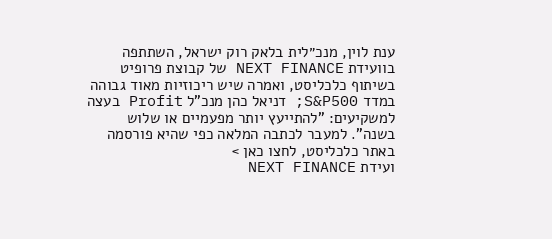ענת לוין, מנכ״לית בלאק רוק ישראל, השתתפה בוועידת NEXT FINANCE של קבוצת פרופיט בשיתוף כלכליסט, ואמרה שיש ריכוזיות מאוד גבוהה במדד S&P500; דניאל כהן מנכ"ל Profit בעצה למשקיעים: "להתייעץ יותר מפעמיים או שלוש בשנה". למעבר לכתבה המלאה כפי שהיא פורסמה באתר כלכליסט, לחצו כאן >
ועידת NEXT FINANCE